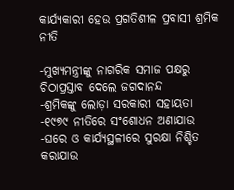କାର୍ଯ୍ୟକାରୀ ହେଉ ପ୍ରଗତିଶୀଳ ପ୍ରବାସୀ ଶ୍ରମିକ ନୀତି

-ମୁଖ୍ୟମନ୍ତ୍ରୀଙ୍କୁ ନାଗରିକ ସମାଜ ପକ୍ଷରୁ ଚିଠାପ୍ରସ୍ତାବ ଦେଲେ ଜଗଦାନନ୍ଦ
-ଶ୍ରମିକଙ୍କୁ ଲୋଡ଼ା ସରକାରୀ ସହାୟତା
-୧୯୭୯ ନୀତିରେ ସଂଶୋଧନ ଅଣାଯାଉ
-ଘରେ ଓ କାର୍ଯ୍ୟସ୍ଥଳୀରେ ସୁରକ୍ଷା ନିଶ୍ଚିତ କରାଯାଉ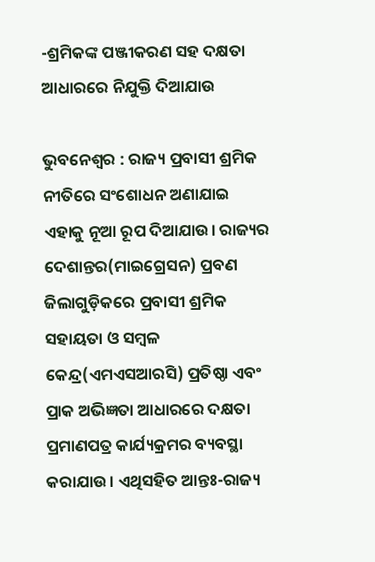-ଶ୍ରମିକଙ୍କ ପଞ୍ଜୀକରଣ ସହ ଦକ୍ଷତା ଆଧାରରେ ନିଯୁକ୍ତି ଦିଆଯାଉ

ଭୁବନେଶ୍ବର : ରାଜ୍ୟ ପ୍ରବାସୀ ଶ୍ରମିକ ନୀତିରେ ସଂଶୋଧନ ଅଣାଯାଇ ଏହାକୁ ନୂଆ ରୂପ ଦିଆଯାଉ। ରାଜ୍ୟର ଦେଶାନ୍ତର(ମାଇଗ୍ରେସନ) ପ୍ରବଣ ଜିଲାଗୁଡ଼ିକରେ ପ୍ରବାସୀ ଶ୍ରମିକ ସହାୟତା ଓ ସମ୍ବଳ କେନ୍ଦ୍ର(ଏମଏସଆରସି) ପ୍ରତିଷ୍ଠା ଏବଂ ପ୍ରାକ ଅଭିଜ୍ଞତା ଆଧାରରେ ଦକ୍ଷତା ପ୍ରମାଣପତ୍ର କାର୍ଯ୍ୟକ୍ରମର ବ୍ୟବସ୍ଥା କରାଯାଉ। ଏଥିସହିତ ଆନ୍ତଃ-ରାଜ୍ୟ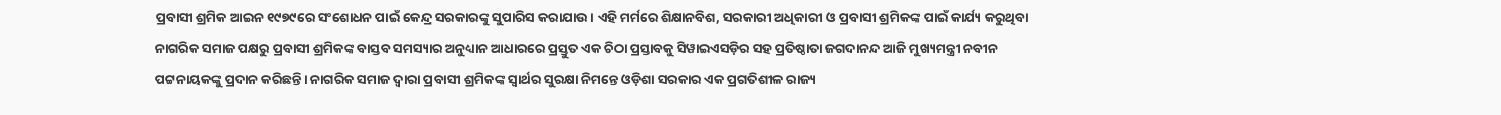ପ୍ରବାସୀ ଶ୍ରମିକ ଆଇନ ୧୯୭୯ରେ ସଂଶୋଧନ ପାଇଁ କେନ୍ଦ୍ର ସରକାରଙ୍କୁ ସୁପାରିସ କରାଯାଉ। ଏହି ମର୍ମରେ ଶିକ୍ଷାନବିଶ, ସରକାରୀ ଅଧିକାରୀ ଓ ପ୍ରବାସୀ ଶ୍ରମିକଙ୍କ ପାଇଁ କାର୍ଯ୍ୟ କରୁଥିବା ନାଗରିକ ସମାଜ ପକ୍ଷରୁ ପ୍ରବାସୀ ଶ୍ରମିକଙ୍କ ବାସ୍ତବ ସମସ୍ୟାର ଅନୁଧ୍ୟାନ ଆଧାରରେ ପ୍ରସ୍ତୁତ ଏକ ଚିଠା ପ୍ରସ୍ତାବକୁ ସିୱାଇଏସଡ଼ିର ସହ ପ୍ରତିଷ୍ଠାତା ଜଗଦାନନ୍ଦ ଆଜି ମୁଖ୍ୟମନ୍ତ୍ରୀ ନବୀନ ପଟ୍ଟନାୟକଙ୍କୁ ପ୍ରଦାନ କରିଛନ୍ତି। ନାଗରିକ ସମାଜ ଦ୍ବାରା ପ୍ରବାସୀ ଶ୍ରମିକଙ୍କ ସ୍ବାର୍ଥର ସୁରକ୍ଷା ନିମନ୍ତେ ଓଡ଼ିଶା ସରକାର ଏକ ପ୍ରଗତିଶୀଳ ରାଜ୍ୟ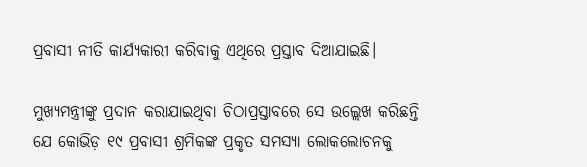ପ୍ରବାସୀ ନୀତି କାର୍ଯ୍ୟକାରୀ କରିବାକୁ ଏଥିରେ ପ୍ରସ୍ତାବ ଦିଆଯାଇଛି।

ମୁଖ୍ୟମନ୍ତ୍ରୀଙ୍କୁ ପ୍ରଦାନ କରାଯାଇଥିବା ଚିଠାପ୍ରସ୍ତାବରେ ସେ ଉଲ୍ଲେଖ କରିଛନ୍ତି ଯେ କୋଭିଡ଼ ୧୯ ପ୍ରବାସୀ ଶ୍ରମିକଙ୍କ ପ୍ରକୃତ ସମସ୍ୟା ଲୋକଲୋଚନକୁ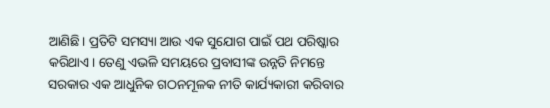ଆଣିଛି। ପ୍ରତିଟି ସମସ୍ୟା ଆଉ ଏକ ସୁଯୋଗ ପାଇଁ ପଥ ପରିଷ୍କାର କରିଥାଏ। ତେଣୁ ଏଭଳି ସମୟରେ ପ୍ରବାସୀଙ୍କ ଉନ୍ନତି ନିମନ୍ତେ ସରକାର ଏକ ଆଧୁନିକ ଗଠନମୂଳକ ନୀତି କାର୍ଯ୍ୟକାରୀ କରିବାର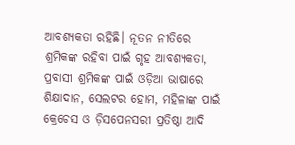ଆବଶ୍ୟକତା ରହିଛି। ନୂତନ ନୀତିରେ ଶ୍ରମିକଙ୍କ ରହିବା ପାଇଁ ଗୃହ ଆବଶ୍ୟକତା, ପ୍ରବାସୀ ଶ୍ରମିକଙ୍କ ପାଇଁ ଓଡ଼ିଆ ଭାଷାରେ ଶିକ୍ଷାଦାନ, ସେଲଟର ହୋମ, ମହିଳାଙ୍କ ପାଇଁ କ୍ରେଚେସ ଓ ଡ଼ିସପେନସରୀ ପ୍ରତିଷ୍ଠା ଆଦି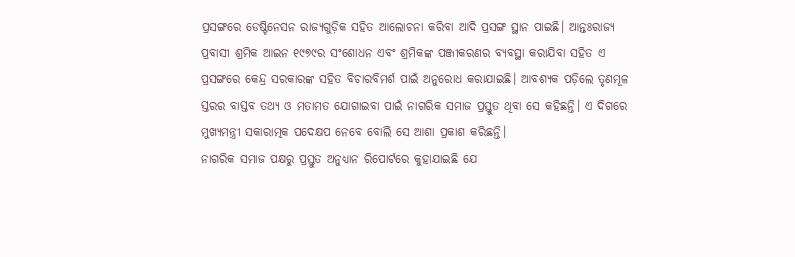ପ୍ରସଙ୍ଗରେ ଡେଷ୍ଟିନେସନ ରାଜ୍ୟଗୁଡ଼ିକ ସହିତ ଆଲୋଚନା କରିବା ଆଦି ପ୍ରସଙ୍ଗ ସ୍ଥାନ ପାଇଛି। ଆନ୍ତଃରାଜ୍ୟ ପ୍ରବାସୀ ଶ୍ରମିକ ଆଇନ ୧୯୭୯ର ସଂଶୋଧନ ଏବଂ ଶ୍ରମିକଙ୍କ ପଞ୍ଜୀକରଣର ବ୍ୟବସ୍ଥା କରାଯିବା ସହିତ ଏ ପ୍ରସଙ୍ଗରେ କେନ୍ଦ୍ର ସରକାରଙ୍କ ସହିତ ବିଚାରବିମର୍ଶ ପାଇଁ ଅନୁରୋଧ କରାଯାଇଛି। ଆବଶ୍ୟକ ପଡ଼ିଲେ ତୃଣମୂଳ ସ୍ତରର ବାସ୍ତବ ତଥ୍ୟ ଓ ମତାମତ ଯୋଗାଇବା ପାଇଁ ନାଗରିକ ସମାଜ ପ୍ରସ୍ତୁତ ଥିବା ସେ କହିଛନ୍ତି। ଏ ଦିଗରେ ମୁଖ୍ୟମନ୍ତ୍ରୀ ସକାରାତ୍ମକ ପଦ‌େ‌କ୍ଷପ ନେବେ ବୋଲି ସେ ଆଶା ପ୍ରକାଶ କରିଛନ୍ତି।
ନାଗରିକ ସମାଜ ପକ୍ଷରୁ ପ୍ରସ୍ତୁତ ଅନୁଧ୍ୟାନ ରିପୋର୍ଟରେ କୁହାଯାଇଛି ଯେ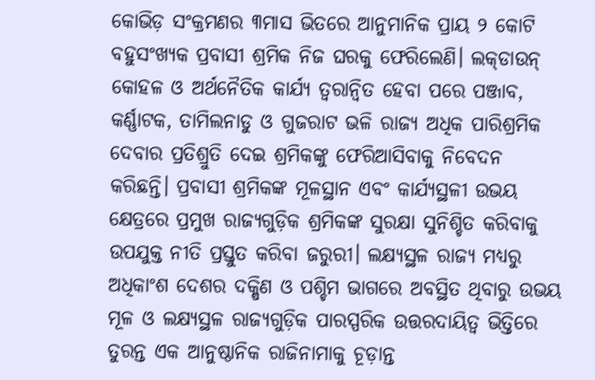କୋଭିଡ଼ ସଂକ୍ରମଣର ୩ମାସ ଭିତରେ ଆନୁମାନିକ ପ୍ରାୟ ୨ କୋଟି ବହୁସଂଖ୍ୟକ ପ୍ରବାସୀ ଶ୍ରମିକ ନିଜ ଘରକୁ ଫେରିଲେଣି। ଲକ୍‍ଡାଉନ୍‍ କୋହଳ ଓ ଅର୍ଥନୈତିକ କାର୍ଯ୍ୟ ତ୍ବରାନ୍ବିତ ହେବା ପରେ ପଞ୍ଜାବ, କର୍ଣ୍ଣାଟକ, ତାମିଲନାଡୁ ଓ ଗୁଜରାଟ ଭଳି ରାଜ୍ୟ ଅଧିକ ପାରିଶ୍ରମିକ ଦେବାର ପ୍ରତିଶ୍ରୁତି ଦେଇ ଶ୍ରମିକଙ୍କୁ ଫେରିଆସିବାକୁ ନିବେଦନ କରିଛନ୍ତି। ପ୍ରବାସୀ ଶ୍ରମିକଙ୍କ ମୂଳସ୍ଥାନ ଏବଂ କାର୍ଯ୍ୟସ୍ଥଳୀ ଉଭୟ କ୍ଷେତ୍ରରେ ପ୍ରମୁଖ ରାଜ୍ୟଗୁଡ଼ିକ ଶ୍ରମିକଙ୍କ ସୁରକ୍ଷା ସୁନିଶ୍ଚିତ କରିବାକୁ ଉପଯୁକ୍ତ ନୀତି ପ୍ରସ୍ତୁତ କରିବା ଜରୁରୀ। ଲକ୍ଷ୍ୟସ୍ଥଳ ରାଜ୍ୟ ମଧ୍ୟରୁ ଅଧିକାଂଶ ଦେଶର ଦକ୍ଷିଣ ଓ ପଶ୍ଚିମ ଭାଗରେ ଅବସ୍ଥିତ ଥିବାରୁ ଉଭୟ ମୂଳ ଓ ଲକ୍ଷ୍ୟସ୍ଥଳ ରାଜ୍ୟଗୁଡ଼ିକ ପାରସ୍ପରିକ ଉତ୍ତରଦାୟିତ୍ୱ ଭିତ୍ତିରେ ତୁରନ୍ତ ଏକ ଆନୁଷ୍ଠାନିକ ରାଜିନାମାକୁ ଚୂଡ଼ାନ୍ତ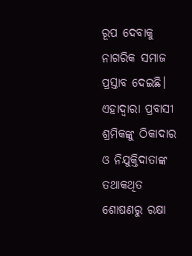ରୂପ ଦେବାକୁ ନାଗରିକ ସମାଜ ପ୍ରସ୍ତାବ ଦେଇଛି। ଏହାଦ୍ବାରା ପ୍ରବାସୀ ଶ୍ରମିକଙ୍କୁ ଠିକାଦାର ଓ ନିଯୁକ୍ତିଦାତାଙ୍କ ତଥାକଥିତ ଶୋଷଣରୁ ରକ୍ଷା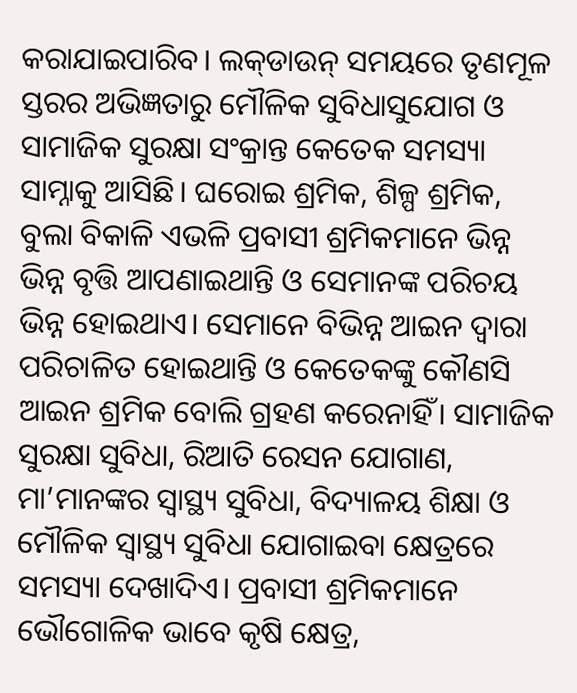କରାଯାଇପାରିବ। ଲକ୍‍ଡାଉନ୍‍ ସମୟରେ ତୃଣମୂଳ ସ୍ତରର ଅଭିଜ୍ଞତାରୁ ମୌଳିକ ସୁବିଧାସୁଯୋଗ ଓ ସାମାଜିକ ସୁରକ୍ଷା ସଂକ୍ରାନ୍ତ କେତେକ ସମସ୍ୟା ସାମ୍ନାକୁ ଆସିଛି। ଘରୋଇ ଶ୍ରମିକ, ଶିଳ୍ପ ଶ୍ରମିକ, ବୁଲା ବିକାଳି ଏଭଳି ପ୍ରବାସୀ ଶ୍ରମିକମାନେ ଭିନ୍ନ ଭିନ୍ନ ବୃତ୍ତି ଆପଣାଇଥାନ୍ତି ଓ ସେମାନଙ୍କ ପରିଚୟ ଭିନ୍ନ ହୋଇଥାଏ। ସେମାନେ ବିଭିନ୍ନ ଆଇନ ଦ୍ୱାରା ପରିଚାଳିତ ହୋଇଥାନ୍ତି ଓ କେତେକଙ୍କୁ କୌଣସି ଆଇନ ଶ୍ରମିକ ବୋଲି ଗ୍ରହଣ କରେନାହିଁ। ସାମାଜିକ ସୁରକ୍ଷା ସୁବିଧା, ରିଆତି ରେସନ ଯୋଗାଣ, ମା’ମାନଙ୍କର ସ୍ୱାସ୍ଥ୍ୟ ସୁବିଧା, ବିଦ୍ୟାଳୟ ଶିକ୍ଷା ଓ ମୌଳିକ ସ୍ୱାସ୍ଥ୍ୟ ସୁବିଧା ଯୋଗାଇବା କ୍ଷେତ୍ରରେ ସମସ୍ୟା ଦେଖାଦିଏ। ପ୍ରବାସୀ ଶ୍ରମିକମାନେ ଭୌଗୋଳିକ ଭାବେ କୃଷି କ୍ଷେତ୍ର,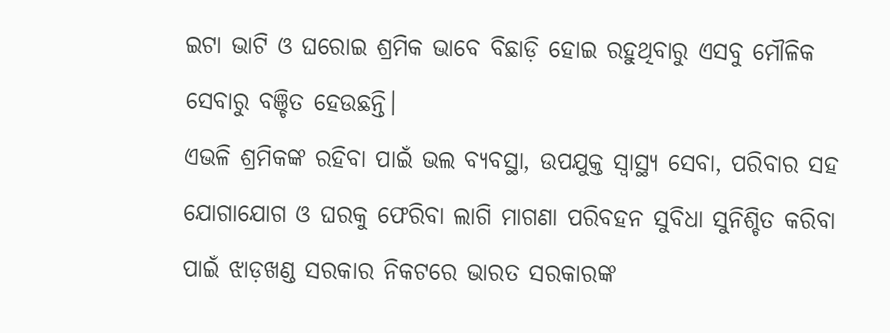ଇଟା ଭାଟି ଓ ଘରୋଇ ଶ୍ରମିକ ଭାବେ ବିଛାଡ଼ି ହୋଇ ରହୁଥିବାରୁ ଏସବୁ ମୌଳିକ ସେବାରୁ ବଞ୍ଚିତ ହେଉଛନ୍ତି।
ଏଭଳି ଶ୍ରମିକଙ୍କ ରହିବା ପାଇଁ ଭଲ ବ୍ୟବସ୍ଥା, ଉପଯୁକ୍ତ ସ୍ୱାସ୍ଥ୍ୟ ସେବା, ପରିବାର ସହ ଯୋଗାଯୋଗ ଓ ଘରକୁ ଫେରିବା ଲାଗି ମାଗଣା ପରିବହନ ସୁବିଧା ସୁନିଶ୍ଚିତ କରିବା ପାଇଁ ଝାଡ଼ଖଣ୍ଡ ସରକାର ନିକଟରେ ଭାରତ ସରକାରଙ୍କ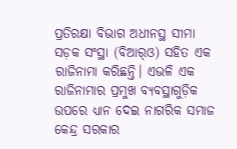ପ୍ରତିରକ୍ଷା ବିଭାଗ ଅଧୀନସ୍ଥ ସୀମା ସଡ଼କ ସଂସ୍ଥା (ବିଆର୍‍ଓ) ସହିତ ଏକ ରାଜିନାମା କରିଛନ୍ତି। ଏଭଳି ଏକ ରାଜିନାମାର ପ୍ରମୁଖ ବ୍ୟବସ୍ଥାଗୁଡ଼ିକ ଉପରେ ଧ୍ୟାନ ଦେଇ ନାଗରିକ ସମାଜ କେନ୍ଦ୍ର ସରକାର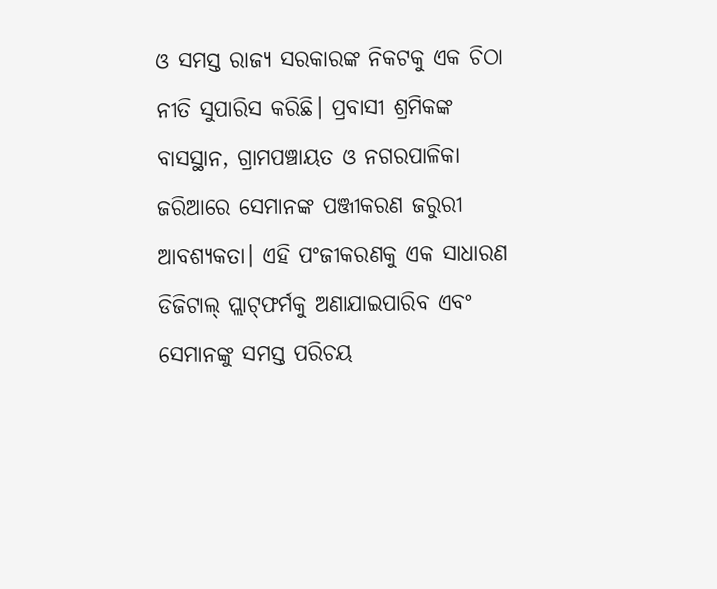ଓ ସମସ୍ତ ରାଜ୍ୟ ସରକାରଙ୍କ ନିକଟକୁ ଏକ ଚିଠା ନୀତି ସୁପାରିସ କରିଛି। ପ୍ରବାସୀ ଶ୍ରମିକଙ୍କ ବାସସ୍ଥାନ, ଗ୍ରାମପଞ୍ଚାୟତ ଓ ନଗରପାଳିକା ଜରିଆରେ ସେମାନଙ୍କ ପଞ୍ଜୀକରଣ ଜରୁରୀ ଆବଶ୍ୟକତା। ଏହି ପଂଜୀକରଣକୁ ଏକ ସାଧାରଣ ଡିଜିଟାଲ୍‍ ପ୍ଲାଟ୍‍ଫର୍ମକୁ ଅଣାଯାଇପାରିବ ଏବଂ ସେମାନଙ୍କୁ ସମସ୍ତ ପରିଚୟ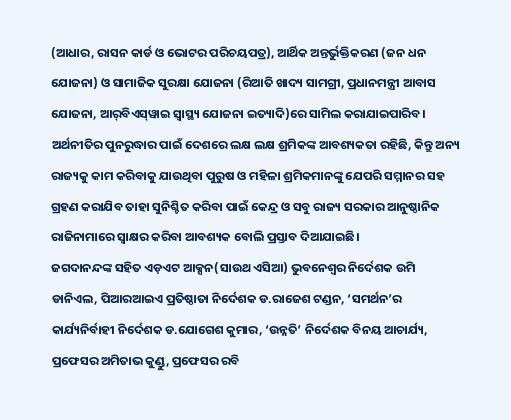(ଆଧାର, ରାସନ କାର୍ଡ ଓ ଭୋଟର ପରିଚୟପତ୍ର), ଆର୍ଥିକ ଅନ୍ତର୍ଭୁକ୍ତିକରଣ (ଜନ ଧନ ଯୋଜନା) ଓ ସାମାଜିକ ସୁରକ୍ଷା ଯୋଜନା (ରିଆତି ଖାଦ୍ୟ ସାମଗ୍ରୀ, ପ୍ରଧାନମନ୍ତ୍ରୀ ଆବାସ ଯୋଜନା, ଆର୍‍ବିଏସ୍‍ୱାଇ ସ୍ୱାସ୍ଥ୍ୟ ଯୋଜନା ଇତ୍ୟାଦି)ରେ ସାମିଲ କରାଯାଇପାରିବ। ଅର୍ଥନୀତିର ପୁନରୁଦ୍ଧାର ପାଇଁ ଦେଶରେ ଲକ୍ଷ ଲକ୍ଷ ଶ୍ରମିକଙ୍କ ଆବଶ୍ୟକତା ରହିଛି, କିନ୍ତୁ ଅନ୍ୟ ରାଜ୍ୟକୁ କାମ କରିବାକୁ ଯାଉଥିବା ପୁରୁଷ ଓ ମହିଳା ଶ୍ରମିକମାନଙ୍କୁ ଯେପରି ସମ୍ମାନର ସହ ଗ୍ରହଣ କରାଯିବ ତାହା ସୁନିଶ୍ଚିତ କରିବା ପାଇଁ କେନ୍ଦ୍ର ଓ ସବୁ ରାଜ୍ୟ ସରକାର ଆନୁଷ୍ଠାନିକ ରାଜିନାମାରେ ସ୍ୱାକ୍ଷର କରିବା ଆବଶ୍ୟକ ବୋଲି ପ୍ରସ୍ତାବ ଦିଆଯାଇଛି।
ଜଗଦାନନ୍ଦଙ୍କ ‌ସହିତ ଏଡ଼ଏଟ ଆକ୍ସନ(ସାଉଥ ଏସିଆ) ଭୁବନେଶ୍ବର ନିର୍ଦେଶକ ଉମି ଡାନିଏଲ, ପିଆରଆଇଏ ପ୍ରତିଷ୍ଠାତା ନିର୍ଦେଶକ ଡ.ରାଜେଶ ଟଣ୍ଡନ, ‘ସମର୍ଥନ’ର କାର୍ଯ୍ୟନିର୍ବାହୀ ନିର୍ଦେଶକ ଡ.ଯୋଗେଶ କୁମାର, ‘ଉନ୍ନତି’ ନିର୍ଦେଶକ ବିନୟ ଆଚାର୍ଯ୍ୟ, ପ୍ରଫେସର ଅମିତାଭ କୁଣ୍ଡୁ, ପ୍ରଫେସର ରବି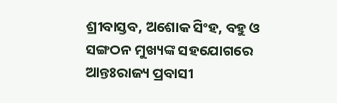ଶ୍ରୀବାସ୍ତବ, ଅଶୋକ ସିଂହ, ବହୁ ଓ ସଙ୍ଗଠନ ମୁଖ୍ୟଙ୍କ ସହଯୋଗରେ ଆନ୍ତଃରାଜ୍ୟ ପ୍ରବାସୀ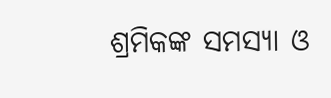ଶ୍ରମିକଙ୍କ ସମସ୍ୟା ଓ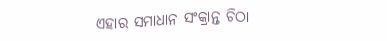ଏହାର ସମାଧାନ ସଂକ୍ରାନ୍ତ ଚିଠା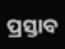ପ୍ରସ୍ତାବ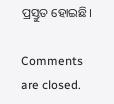ପ୍ରସ୍ତୁତ ହୋଇଛି।

Comments are closed.